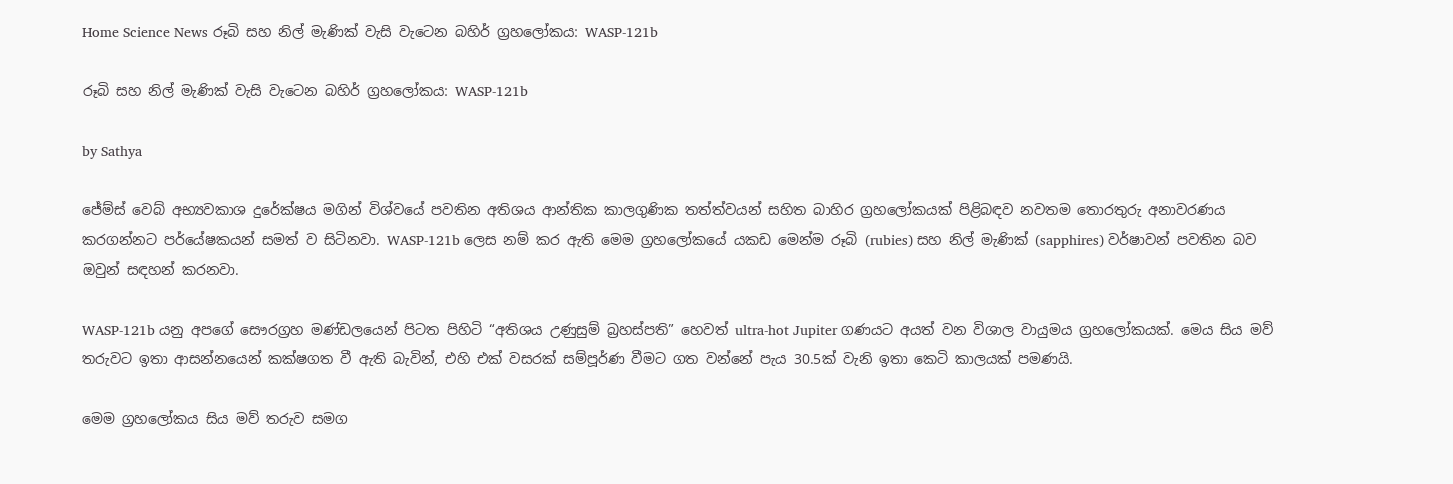Home Science News රූබි සහ නිල් මැණික් වැසි වැටෙන බහිර් ග්‍රහලෝකය: WASP-121b

රූබි සහ නිල් මැණික් වැසි වැටෙන බහිර් ග්‍රහලෝකය: WASP-121b

by Sathya

ජේම්ස් වෙබ් අභ්‍යවකාශ දුරේක්ෂය මගින් විශ්වයේ පවතින අතිශය ආන්තික කාලගුණික තත්ත්වයන් සහිත බාහිර ග්‍රහලෝකයක් පිළිබඳව නවතම තොරතුරු අනාවරණය කරගන්නට පර්යේෂකයන් සමත් ව සිටිනවා. WASP-121b ලෙස නම් කර ඇති මෙම ග්‍රහලෝකයේ යකඩ මෙන්ම රූබි (rubies) සහ නිල් මැණික් (sapphires) වර්ෂාවන් පවතින බව ඔවුන් සඳහන් කරනවා.

WASP-121b යනු අපගේ සෞරග්‍රහ මණ්ඩලයෙන් පිටත පිහිටි “අතිශය උණුසුම් බ්‍රහස්පති” හෙවත් ultra-hot Jupiter ගණයට අයත් වන විශාල වායුමය ග්‍රහලෝකයක්. මෙය සිය මව් තරුවට ඉතා ආසන්නයෙන් කක්ෂගත වී ඇති බැවින්, එහි එක් වසරක් සම්පූර්ණ වීමට ගත වන්නේ පැය 30.5ක් වැනි ඉතා කෙටි කාලයක් පමණයි.

මෙම ග්‍රහලෝකය සිය මව් තරුව සමග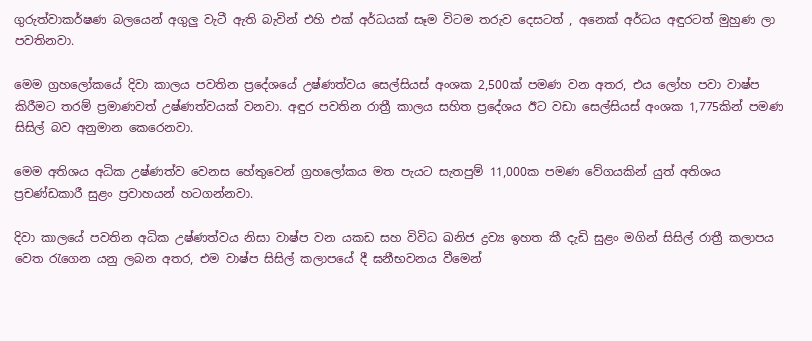ගුරුත්වාකර්ෂණ බලයෙන් අගුලු වැටී ඇති බැවින් එහි එක් අර්ධයක් සෑම විටම තරුව දෙසටත් , අනෙක් අර්ධය අඳුරටත් මුහුණ ලා පවතිනවා.

මෙම ග්‍රහලෝකයේ දිවා කාලය පවතින ප්‍රදේශයේ උෂ්ණත්වය සෙල්සියස් අංශක 2,500ක් පමණ වන අතර, එය ලෝහ පවා වාෂ්ප කිරීමට තරම් ප්‍රමාණවත් උෂ්ණත්වයක් වනවා. අඳුර පවතින රාත්‍රී කාලය සහිත ප්‍රදේශය ඊට වඩා සෙල්සියස් අංශක 1,775කින් පමණ සිසිල් බව අනුමාන කෙරෙනවා.

මෙම අතිශය අධික උෂ්ණත්ව වෙනස හේතුවෙන් ග්‍රහලෝකය මත පැයට සැතපුම් 11,000ක පමණ වේගයකින් යුත් අතිශය ප්‍රචණ්ඩකාරී සුළං ප්‍රවාහයන් හටගන්නවා.

දිවා කාලයේ පවතින අධික උෂ්ණත්වය නිසා වාෂ්ප වන යකඩ සහ විවිධ ඛනිජ ද්‍රව්‍ය ඉහත කී දැඩි සුළං මගින් සිසිල් රාත්‍රී කලාපය වෙත රැගෙන යනු ලබන අතර, එම වාෂ්ප සිසිල් කලාපයේ දී ඝනීභවනය වීමෙන්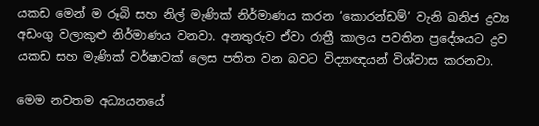යකඩ මෙන් ම රූබි සහ නිල් මැණික් නිර්මාණය කරන ‘කොරන්ඩම්’ වැනි ඛනිජ ද්‍රව්‍ය අඩංගු වලාකුළු නිර්මාණය වනවා. අනතුරුව ඒවා රාත්‍රී කාලය පවතින ප්‍රදේශයට ද්‍රව යකඩ සහ මැණික් වර්ෂාවක් ලෙස පතිත වන බවට විද්‍යාඥයන් විශ්වාස කරනවා.

මෙම නවතම අධ්‍යයනයේ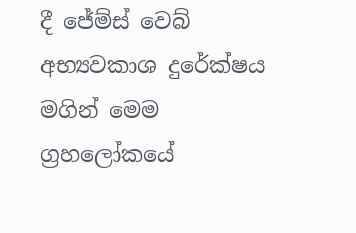දී ජේම්ස් වෙබ් අභ්‍යවකාශ දුරේක්ෂය මගින් මෙම ග්‍රහලෝකයේ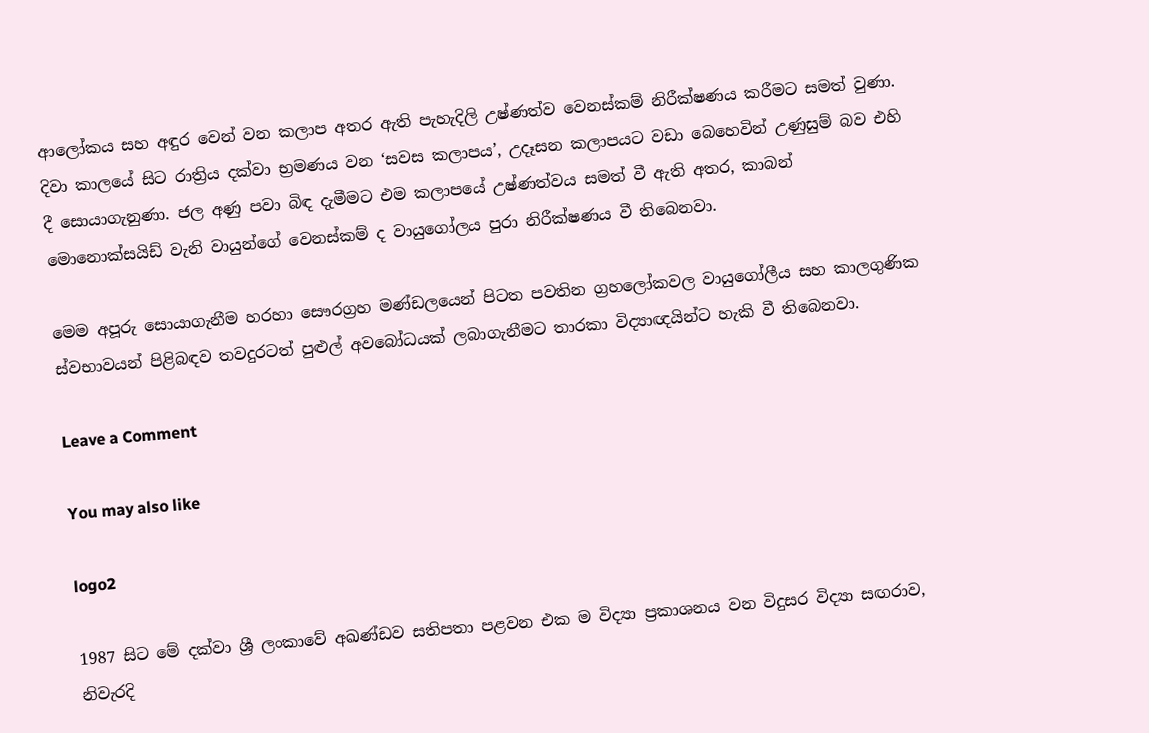ආලෝකය සහ අඳුර වෙන් වන කලාප අතර ඇති පැහැදිලි උෂ්ණත්ව වෙනස්කම් නිරීක්ෂණය කරීමට සමත් වුණා. දිවා කාලයේ සිට රාත්‍රිය දක්වා භ්‍රමණය වන ‘සවස කලාපය’, උදෑසන කලාපයට වඩා බෙහෙවින් උණුසුම් බව එහි දී සොයාගැනුණා. ජල අණු පවා බිඳ දැමීමට එම කලාපයේ උෂ්ණත්වය සමත් වී ඇති අතර, කාබන් මොනොක්සයිඩ් වැනි වායුන්ගේ වෙනස්කම් ද වායුගෝලය පුරා නිරීක්ෂණය වී තිබෙනවා.

මෙම අපූරු සොයාගැනීම හරහා සෞරග්‍රහ මණ්ඩලයෙන් පිටත පවතින ග්‍රහලෝකවල වායුගෝලීය සහ කාලගුණික ස්වභාවයන් පිළිබඳව තවදුරටත් පුළුල් අවබෝධයක් ලබාගැනීමට තාරකා විද්‍යාඥයින්ට හැකි වී තිබෙනවා.

Leave a Comment

You may also like

logo2

1987 සිට මේ දක්වා ශ්‍රී ලංකාවේ අඛණ්ඩව සතිපතා පළවන එක ම විද්‍යා ප්‍රකාශනය වන විදුසර විද්‍යා සඟරාව, නිවැරදි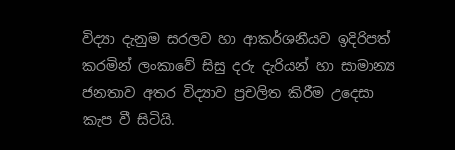විද්‍යා දැනුම සරලව හා ආකර්ශනීයව ඉදිරිපත් කරමින් ලංකාවේ සිසු දරු දැරියන් හා සාමාන්‍ය ජනතාව අතර විද්‍යාව ප්‍රචලිත කිරීම උදෙසා කැප වී සිටියි.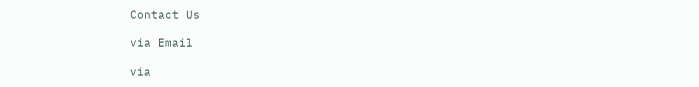Contact Us

via Email

via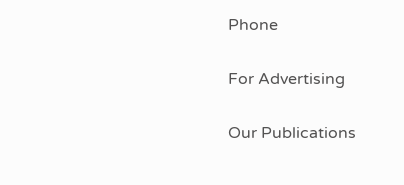Phone

For Advertising

Our Publications